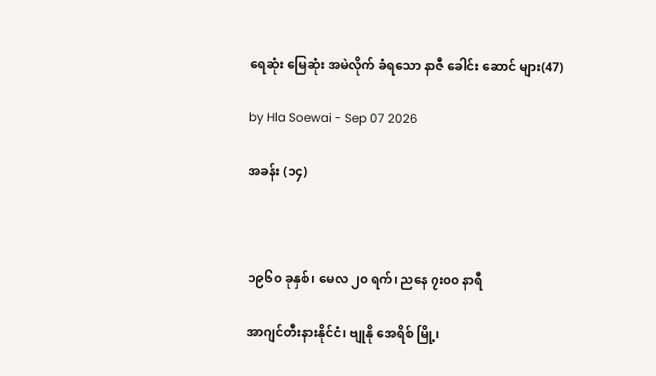ရေဆုံး မြေဆုံး အမဲလိုက် ခံရသော နာဇီ ခေါင်း ‌ဆောင် များ(47)

by Hla Soewai - Sep 07 2026

အခန်း (၁၄)



၁၉၆၀ ခုနှစ်၊ မေလ ၂၀ ရက်၊ ညနေ ၇း၀၀ နာရီ

အာဂျင်တီးနားနိုင်ငံ၊ ဗျုနို အေရိစ် မြို့၊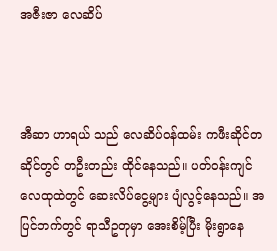အဇီးဇာ လေဆိပ်



အီဆာ ဟာရယ် သည် လေဆိပ်ဝန်ထမ်း ကဖီးဆိုင်တဆိုင်တွင် တဦးတည်း ထိုင်နေသည်။ ပတ်ဝန်းကျင် လေထုထဲတွင် ဆေးလိပ်ငွေ့များ ပျံလွင့်နေသည်။ အပြင်ဘက်တွင် ရာသီဥတုမှာ အေးစိမ့်ပြီး မိုးရွာနေ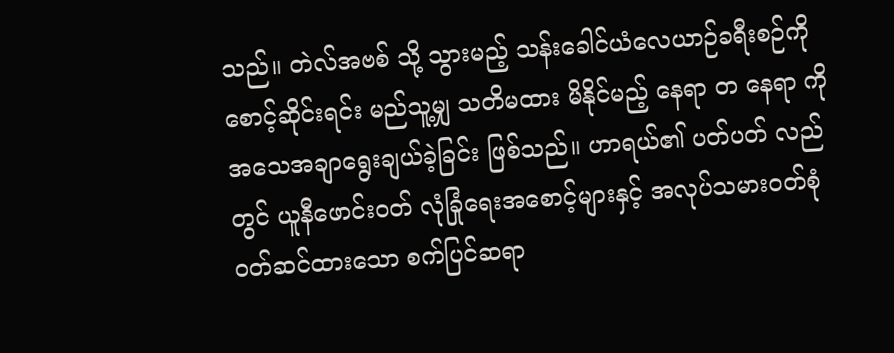သည်။ တဲလ်အဗစ် သို့ သွားမည့် သန်းခေါင်ယံလေယာဉ်ခရီးစဉ်ကို စောင့်ဆိုင်းရင်း မည်သူ့မျှ သတိမထား မိနိုင်မည့် နေရာ တ‌ နေရာ ကို အသေအချာရွေးချယ်ခဲ့ခြင်း ဖြစ်သည်။ ဟာရယ်၏ ပတ်ပတ် လည်တွင် ယူနီဖောင်းဝတ် လုံခြုံရေးအစောင့်များနှင့် အလုပ်သမားဝတ်စုံ ဝတ်ဆင်ထားသော စက်ပြင်ဆရာ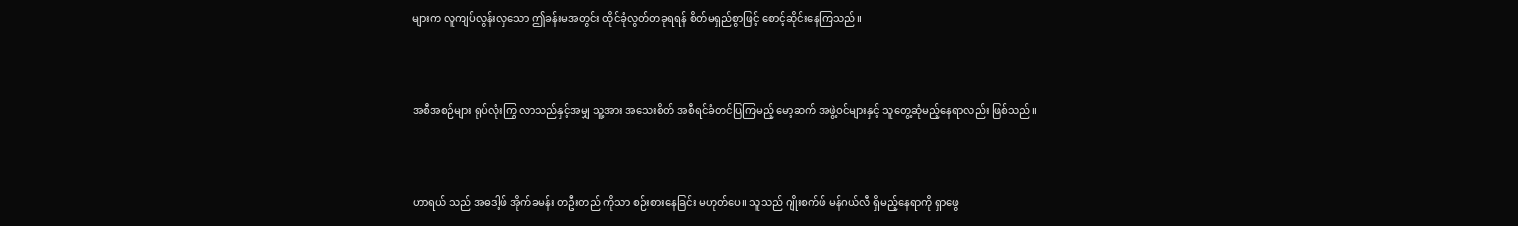များက လူကျပ်လွန်းလှသော ဤခန်းမအတွင်း ထိုင်ခုံလွတ်တခုရရန် စိတ်မရှည်စွာဖြင့် စောင့်ဆိုင်းနေကြသည်။



အစီအစဉ်များ ရုပ်လုံးကြွ လာသည်နှင့်အမျှ သူ့အား အသေးစိတ် အစီရင်ခံတင်ပြကြမည့် မော့ဆက် အဖွဲ့ဝင်များနှင့် သူတွေ့ဆုံမည့်နေရာလည်း ဖြစ်သည်။



ဟာရယ် သည် အဓဒါ့ဖ် အိုက်ခမန်း တဦးတည် ကိုသာ စဉ်းစားနေခြင်း မဟုတ်ပေ။ သူသည် ဂျိုးစက်ဖ် မန်ဂယ်လီ ရှိမည့်နေရာကို ရှာဖွေ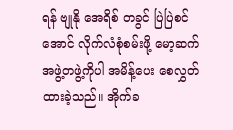ရန် ဗျုနို အေရိစ် တခွင် ပြဲပြဲစင်အောင် လိုက်လံစုံစမ်းဖို့ မော့ဆက် အဖွဲ့တဖွဲ့ကိုပါ အမိန့်ပေး စေလွှတ်ထားခဲ့သည်။ အိုက်ခ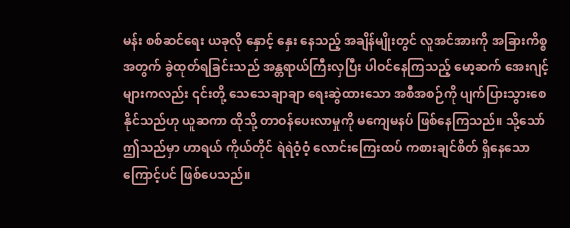မန်း စစ်ဆင်ရေး ယခုလို နှောင့် နှေး နေသည့် အချိန်မျိုးတွင် လူအင်အားကို အခြားကိစ္စအတွက် ခွဲထုတ်ရခြင်းသည် အန္တရာယ်ကြီးလှပြီး ပါဝင်နေကြသည့် မော့ဆက် အေးဂျင့်များကလည်း ၎င်းတို့ သေသေချာချာ ရေးဆွဲထားသော အစီအစဉ်ကို ပျက်ပြားသွားစေနိုင်သည်ဟု ယူဆကာ ထိုသို့ တာဝန်ပေးလာမှုကို မကျေမနပ် ဖြစ်နေကြသည်။ သို့သော် ဤသည်မှာ ဟာရယ် ကိုယ်တိုင် ရဲရဲဝံ့ဝံ့ လောင်းကြေးထပ် ကစားချင်စိတ် ရှိနေသော ကြောင့်ပင် ဖြစ်ပေသည်။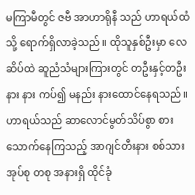မကြာမီတွင် ဇဗီ အာဟာရိုနီ သည် ဟာရယ်ထံသို့ ရောက်ရှိလာခဲ့သည်။ ထိုသူနှစ်ဦးမှာ လေဆိပ်ထဲ ဆူညံသံများကြားတွင် တဦးနှင့်တဦး နား နား ကပ်၍ မနည်း နားထောင်နေရသည်။ ဟာရယ်သည် ဆာလောင်မွတ်သိပ်စွာ စားသောက်နေကြသည့် အာဂျင်တီးနား စစ်သားအုပ်စု တစု အနားရှိ ထိုင်ခုံ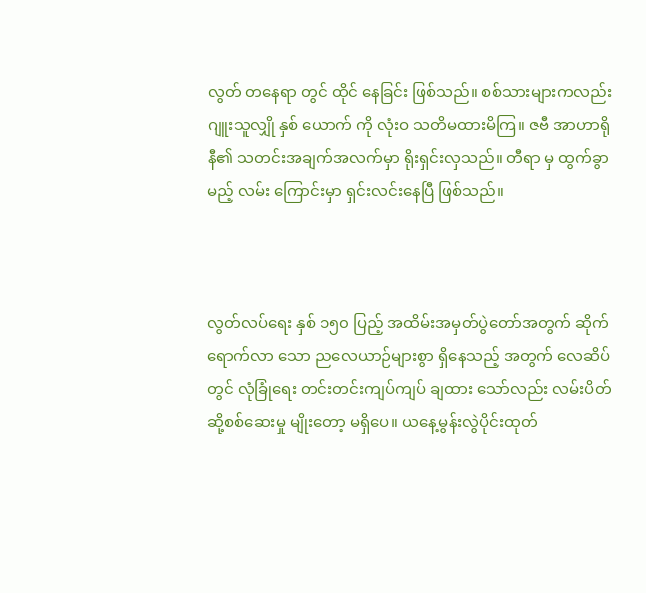လွတ် တနေရာ တွင် ထိုင် နေခြင်း ဖြစ်သည်။ စစ်သားများကလည်း ဂျူးသူလျှို နှစ်‌ ယောက် ကို လုံးဝ သတိမထားမိကြ။ ဇဗီ အာဟာရိုနီ၏ သတင်းအချက်အလက်မှာ ရိုးရှင်းလှသည်။ တီရာ မှ ထွက်ခွာမည့် လမ်း ကြောင်းမှာ ရှင်းလင်းနေပြီ ဖြစ်သည်။



လွတ်လပ်ရေး နှစ် ၁၅၀ ပြည့် အထိမ်းအမှတ်ပွဲတော်အတွက် ဆိုက်ရောက်လာ သော ညလေယာဉ်များစွာ ရှိနေသည့် အတွက် လေဆိပ်တွင် လုံခြုံရေး တင်းတင်းကျပ်ကျပ် ချထား သော်လည်း လမ်းပိတ်ဆို့စစ်ဆေးမှု မျိုးတော့ မရှိပေ။ ယနေ့မွန်းလွဲပိုင်းထုတ်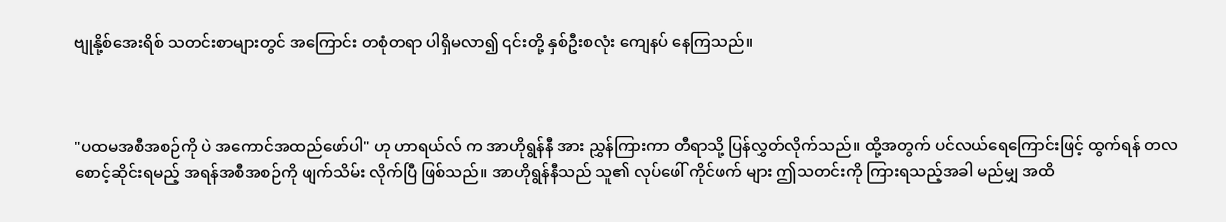ဗျုနို့စ်အေးရိစ် သတင်းစာများတွင် အကြောင်း တစုံတရာ ပါရှိမလာ၍ ၎င်းတို့ နှစ်ဦးစလုံး ကျေနပ် နေကြသည်။



"ပထမအစီအစဉ်ကို ပဲ အကောင်အထည်ဖော်ပါ" ဟု ဟာရယ်လ် က အာဟိုရွန်နီ အား ညွှန်ကြားကာ တီရာသို့ ပြန်လွှတ်လိုက်သည်။ ထို့အတွက် ပင်လယ်ရေကြောင်းဖြင့် ထွက်ရန် တလစောင့်ဆိုင်းရမည့် အရန်အစီအစဉ်ကို ဖျက်သိမ်း လိုက်ပြီ ဖြစ်သည်။ အာဟိုရွန်နီသည် သူ၏ လုပ်ဖေါ် ကိုင်ဖက် များ ဤသတင်းကို ကြားရသည့်အခါ မည်မျှ အထိ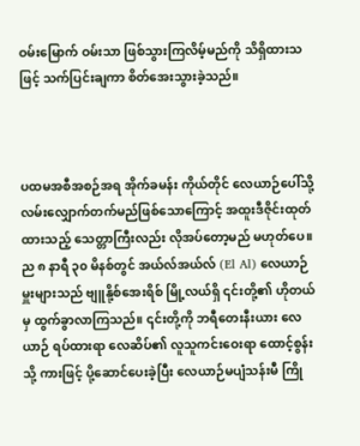ဝမ်းမြောက် ဝမ်းသာ ဖြစ်သွားကြလိမ့်မည်ကို သိရှိထားသဖြင့် သက်ပြင်းချကာ စိတ်အေးသွားခဲ့သည်။



ပထမအစီအစဉ်အရ အိုက်ခမန်း ကိုယ်တိုင် လေယာဉ်ပေါ်သို့ လမ်းလျှောက်တက်မည်ဖြစ်သောကြောင့် အထူးဒီဇိုင်းထုတ်ထားသည့် သေတ္တာကြီးလည်း လိုအပ်တော့မည် မဟုတ်ပေ။ ည ၈ နာရီ ၃၀ မိနစ်တွင် အယ်လ်အယ်လ် (El Al) လေယာဉ်မှူးများသည် ဗျူနို့စ်အေးရိစ် မြို့လယ်ရှိ ၎င်းတို့၏ ဟိုတယ်မှ ထွက်ခွာလာကြသည်။ ၎င်းတို့ကို ဘရီတေးနီးယား လေယာဉ် ရပ်ထားရာ လေဆိပ်၏ လူသူကင်းဝေးရာ ထောင့်စွန်းသို့ ကားဖြင့် ပို့ဆောင်ပေးခဲ့ပြီး လေယာဉ်မပျံသန်းမီ ကြို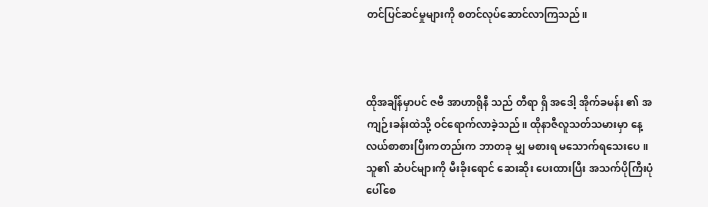တင်ပြင်ဆင်မှုများကို စတင်လုပ်ဆောင်လာကြသည်။



ထိုအချိန်မှာပင် ဇဗီ အာဟာရိုနီ သည် တီရာ ရှိ အဒေါ့ အိုက်ခမန်း ၏ အကျဉ်းခန်းထဲသို့ ဝင်ရောက်လာခဲ့သည်။ ထိုနာဇီလူသတ်သမားမှာ နေ့လယ်စာစားပြီးကတည်းက ဘာတခု မျှ မစားရ မသောက်ရသေးပေ။ သူ၏ ဆံပင်များကို မီးခိုးရောင် ဆေးဆိုး ပေးထားပြီး အသက်ပိုကြီးပုံပေါ်စေ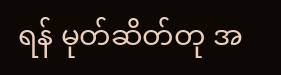ရန် မုတ်ဆိတ်တု အ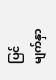ပြင် မျက်နှာ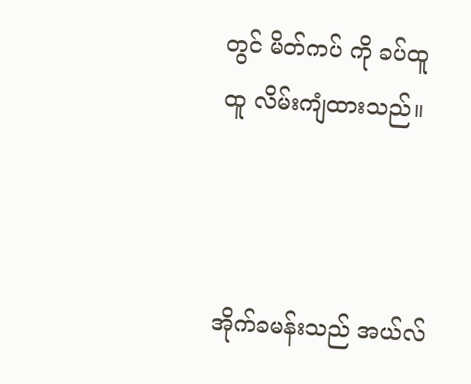တွင် မိတ်ကပ် ကို ခပ်ထူထူ လိမ်းကျံထားသည်။



အိုက်ခမန်းသည် အယ်လ်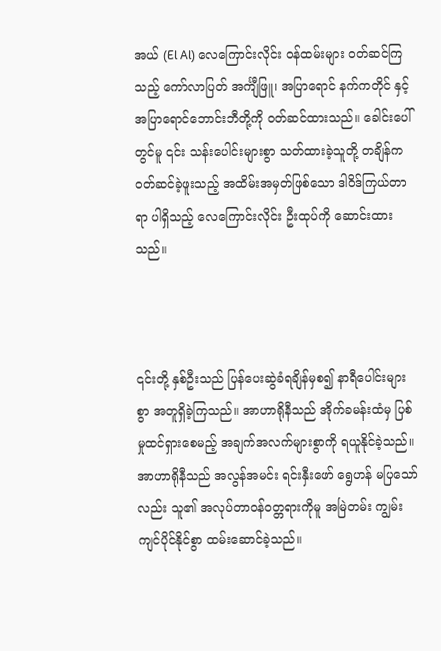အယ် (El Al) လေကြောင်းလိုင်း ဝန်ထမ်းများ ဝတ်ဆင်ကြသည့် ကော်လာပြတ် အင်္ကျီဖြူ၊ အပြာရောင် နက်ကတိုင် နှင့် အပြာရောင်ဘောင်းဘီတို့ကို ဝတ်ဆင်ထားသည်။ ခေါင်းပေါ်တွင်မူ ၎င်း သန်းပေါင်းများစွာ သတ်ထားခဲ့သူတို့ တချိန်က ဝတ်ဆင်ခဲ့ဖူးသည့် အထိမ်းအမှတ်ဖြစ်သော ဒါဝိဒ်ကြယ်တာရာ ပါရှိသည့် လေကြောင်းလိုင်း ဦးထုပ်ကို ဆောင်းထားသည်။



၎င်းတို့ နှစ်ဦးသည် ပြန်ပေးဆွဲခံရချိန်မှစ၍ နာရီပေါင်းများစွာ အတူရှိခဲ့ကြသည်။ အာဟာရိုနီသည် အိုက်ခမန်းထံမှ ပြစ်မှုထင်ရှားစေမည့် အချက်အလက်များစွာကို ရယူနိုင်ခဲ့သည်။ အာဟာရိုနီသည် အလွန်အမင်း ရင်းနှီးဖော် ရွေဟန် မပြသော်လည်း သူ၏ အလုပ်တာဝန်ဝတ္တရားကိုမူ အမြဲတမ်း ကျွမ်းကျင်ပိုင်နိုင်စွာ ထမ်းဆောင်ခဲ့သည်။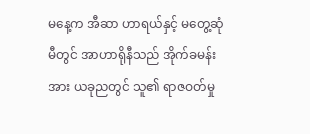မနေ့က အီဆာ ဟာရယ်နှင့် မတွေ့ဆုံမီတွင် အာဟာရိုနီသည် အိုက်ခမန်းအား ယခုညတွင် သူ၏ ရာဇဝတ်မှု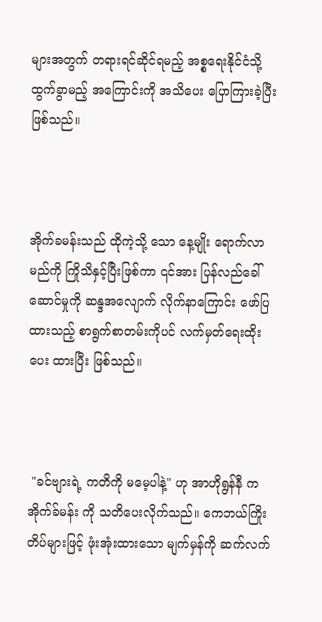များအတွက် တရားရင်ဆိုင်ရမည့် အစ္စရေးနိုင်ငံသို့ ထွက်ခွာမည့် အကြောင်းကို အသိပေး ပြောကြားခဲ့ပြီးဖြစ်သည်။



အိုက်ခမန်းသည် ထိုကဲ့သို့ သော နေ့မျိုး ရောက်လာမည်ကို ကြိုသိနှင့်ပြီးဖြစ်ကာ ၎င်အား ပြန်လည်ခေါ်ဆောင်မှုကို ဆန္ဒအလျောက် လိုက်နာကြောင်း ဖော်ပြထားသည့် စာရွက်စာတမ်းကိုပင် လက်မှတ်ရေးထိုး ပေး ထားပြီး ဖြစ်သည်။



 "ခင်ဗျားရဲ့ ကတိကို မမေ့ပါနဲ့" ဟု အာဟိုရွန်နီ က အိုက်ခ်မန်း ကို သတိပေးလိုက်သည်။ ကေဘယ်ကြိုး တိပ်များဖြင့် ဖုံးအုံးထားသော မျက်မှန်ကို ဆက်လက်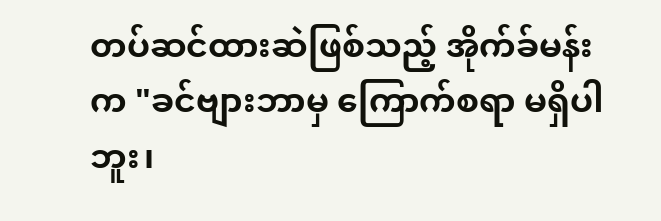တပ်ဆင်ထားဆဲဖြစ်သည့် အိုက်ခ်မန်းက "ခင်ဗျားဘာမှ ကြောက်စရာ မရှိပါဘူး၊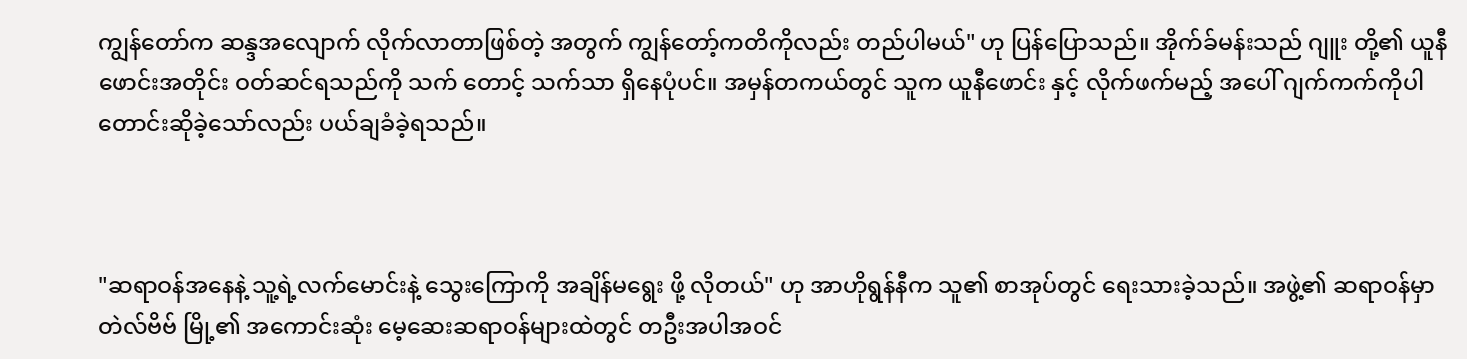ကျွန်တော်က ဆန္ဒအလျောက် လိုက်လာတာဖြစ်တဲ့ အတွက် ကျွန်တော့်ကတိကိုလည်း တည်ပါမယ်" ဟု ပြန်ပြောသည်။ အိုက်ခ်မန်းသည် ဂျူး တို့၏ ယူနီဖောင်းအတိုင်း ဝတ်ဆင်ရသည်ကို သက် တောင့် သက်သာ ရှိနေပုံပင်။ အမှန်တကယ်တွင် သူက ယူနီဖောင်း နှင့် လိုက်ဖက်မည့် အပေါ် ဂျက်ကက်ကိုပါ တောင်းဆိုခဲ့သော်လည်း ပယ်ချခံခဲ့ရသည်။



"ဆရာဝန်အနေနဲ့ သူ့ရဲ့လက်မောင်းနဲ့ သွေးကြောကို အချိန်မရွေး ဖို့ လိုတယ်" ဟု အာဟိုရွန်နီက သူ၏ စာအုပ်တွင် ရေးသားခဲ့သည်။ အဖွဲ့၏ ဆရာဝန်မှာ တဲလ်ဗိဗ် မြို့၏ အကောင်းဆုံး မေ့ဆေးဆရာဝန်များထဲတွင် တဦးအပါအဝင်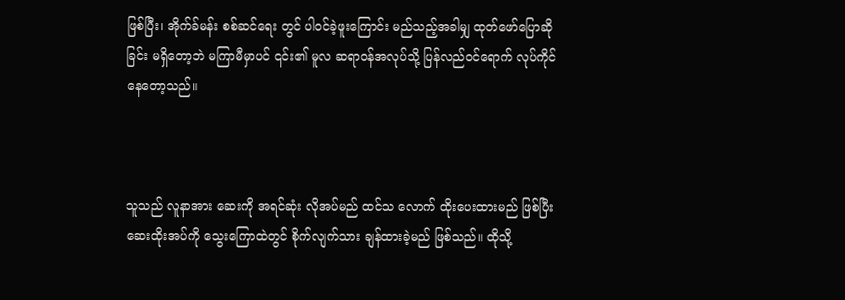ဖြစ်ပြီး၊ အိုက်ခ်မန်း စစ်ဆင်ရေး တွင် ပါဝင်ခဲ့ဖူးကြောင်း မည်သည့်အခါမျှ ထုတ်ဖော်ပြောဆိုခြင်း မရှိတော့ဘဲ မကြာမီမှာပင် ၎င်း၏ မူလ ဆရာဝန်အလုပ်သို့ ပြန်လည်ဝင်ရောက် လုပ်ကိုင် နေတော့သည်။



သူသည် လူနာအား ဆေးကို အရင်ဆုံး လိုအပ်မည် ထင်သ လောက် ထိုးပေးထားမည် ဖြစ်ပြီး ဆေးထိုးအပ်ကို သွေးကြောထဲတွင် စိုက်လျက်သား ချန်ထားခဲ့မည် ဖြစ်သည်။ ထိုသို့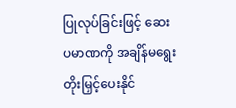ပြုလုပ်ခြင်းဖြင့် ဆေးပမာဏကို အချိန်မရွေး တိုးမြှင့်ပေးနိုင်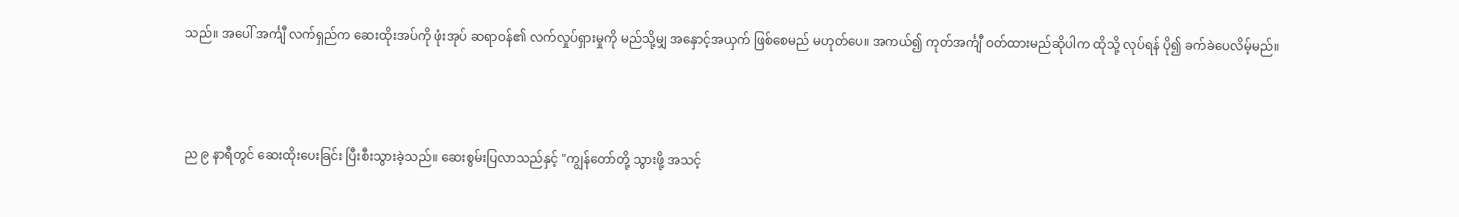သည်။ အပေါ် အင်္ကျီ လက်ရှည်က ဆေးထိုးအပ်ကို ဖုံးအုပ် ဆရာဝန်၏ လက်လှုပ်ရှားမှုကို မည်သို့မျှ အနှောင့်အယှက် ဖြစ်စေမည် မဟုတ်ပေ။ အကယ်၍ ကုတ်အင်္ကျီ ဝတ်ထားမည်ဆိုပါက ထိုသို့ လုပ်ရန် ပို၍ ခက်ခဲပေလိမ့်မည်။



ည ၉ နာရီတွင် ဆေးထိုးပေးခြင်း ပြီးစီးသွားခဲ့သည်။ ဆေးစွမ်းပြလာသည်နှင့် "ကျွန်တော်တို့ သွားဖို့ အသင့်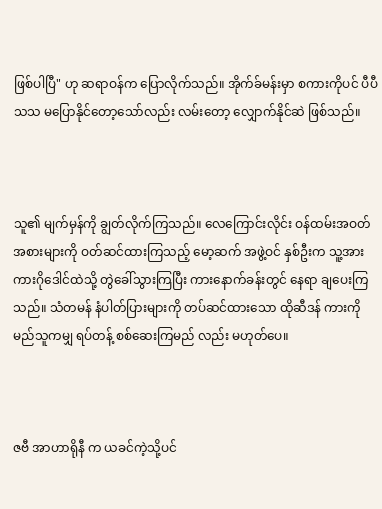ဖြစ်ပါပြီ" ဟု ဆရာဝန်က ပြောလိုက်သည်။ အိုက်ခ်မန်းမှာ စကားကိုပင် ပီပီသသ မပြောနိုင်တော့သော်လည်း လမ်းတော့ လျှောက်နိုင်ဆဲ ဖြစ်သည်။



သူ၏ မျက်မှန်ကို ချွတ်လိုက်ကြသည်။ လေကြောင်းလိုင်း ဝန်ထမ်းအဝတ်အစားများကို ဝတ်ဆင်ထားကြသည့် မော့ဆက် အဖွဲ့ဝင် နှစ်ဦးက သူ့အား ကားဂိုဒေါင်ထဲသို့ တွဲခေါ်သွားကြပြီး ကားနောက်ခန်းတွင် နေရာ ချပေးကြသည်။ သံတမန် နံပါတ်ပြားများကို တပ်ဆင်ထားသော ထိုဆီဒန် ကားကို မည်သူကမျှ ရပ်တန့် စစ်ဆေးကြမည် လည်း မဟုတ်ပေ။



ဇဗီ အာဟာရိုနီ က ယခင်ကဲ့သို့ပင်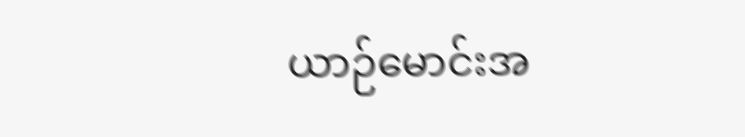ယာဉ်မောင်းအ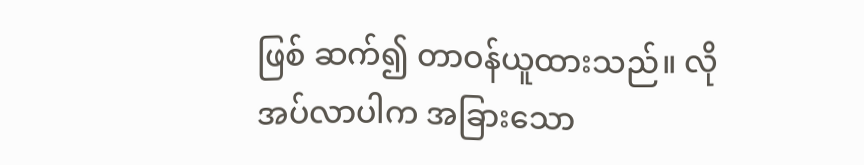ဖြစ် ဆက်၍ တာဝန်ယူထားသည်။ လိုအပ်လာပါက အခြားသော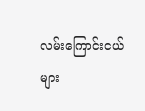လမ်းကြောင်းငယ်များ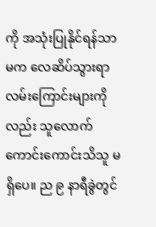ကို အသုံးပြုနိုင်ရန်သာမက လေဆိပ်သွားရာ လမ်းကြောင်းများကိုလည်း သူလောက် ကောင်းကောင်းသိသူ မရှိပေ။ ည ၉ နာရီခွဲတွင်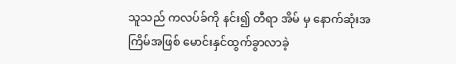သူသည် ကလပ်ခ်ကို နင်း၍ တီရာ အိမ် မှ နောက်ဆုံးအကြိမ်အဖြစ် မောင်းနှင်ထွက်ခွာလာခဲ့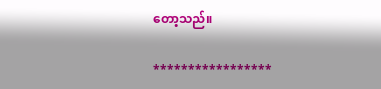တော့သည်။

*****************